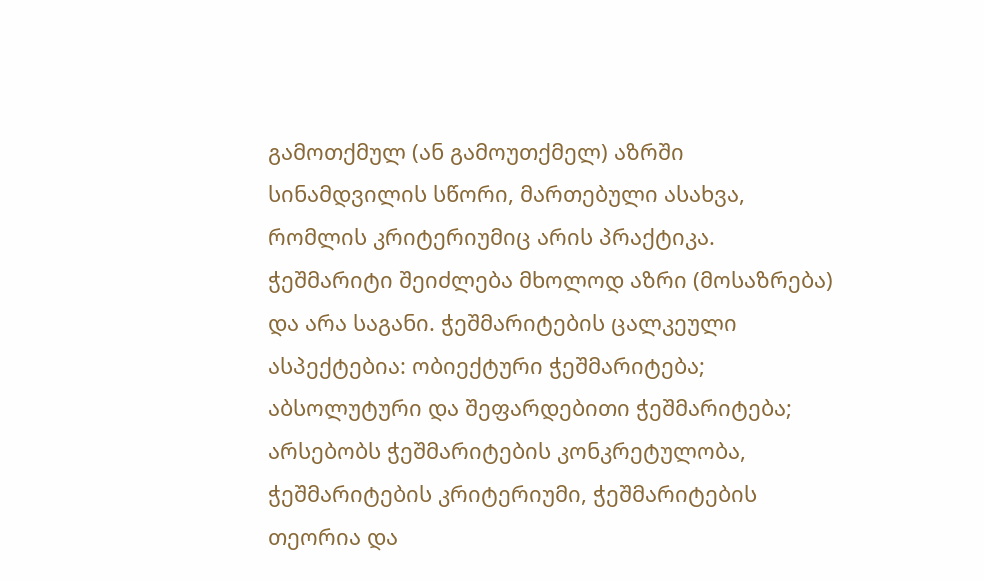გამოთქმულ (ან გამოუთქმელ) აზრში სინამდვილის სწორი, მართებული ასახვა, რომლის კრიტერიუმიც არის პრაქტიკა. ჭეშმარიტი შეიძლება მხოლოდ აზრი (მოსაზრება) და არა საგანი. ჭეშმარიტების ცალკეული ასპექტებია: ობიექტური ჭეშმარიტება; აბსოლუტური და შეფარდებითი ჭეშმარიტება; არსებობს ჭეშმარიტების კონკრეტულობა, ჭეშმარიტების კრიტერიუმი, ჭეშმარიტების თეორია და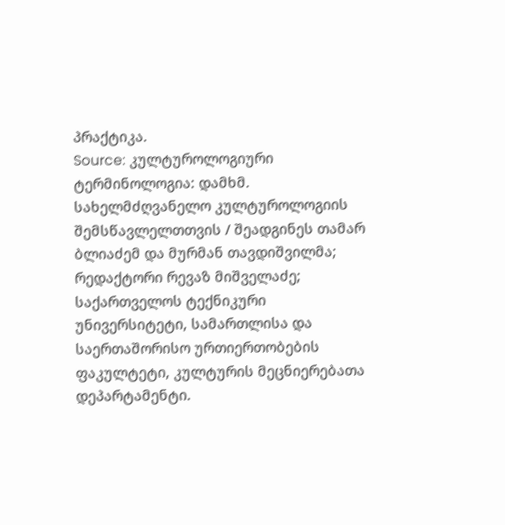პრაქტიკა.
Source: კულტუროლოგიური ტერმინოლოგია: დამხმ. სახელმძღვანელო კულტუროლოგიის შემსწავლელთთვის / შეადგინეს თამარ ბლიაძემ და მურმან თავდიშვილმა; რედაქტორი რევაზ მიშველაძე; საქართველოს ტექნიკური უნივერსიტეტი, სამართლისა და საერთაშორისო ურთიერთობების ფაკულტეტი, კულტურის მეცნიერებათა დეპარტამენტი.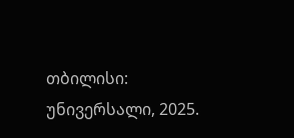თბილისი: უნივერსალი, 2025.